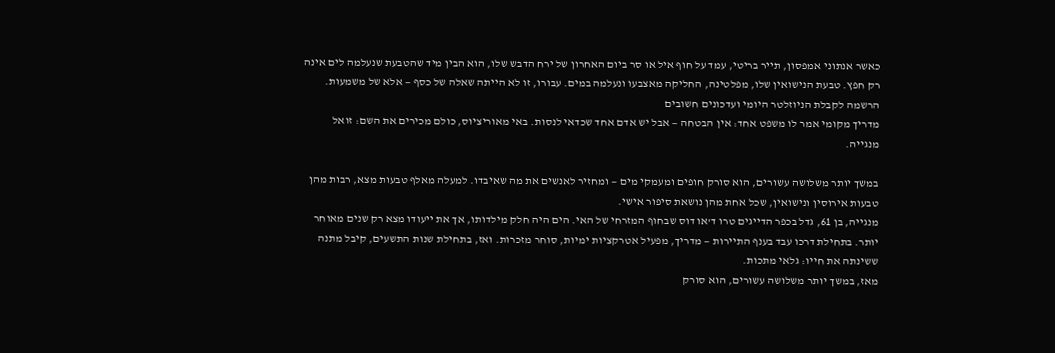כאשר אנתוני אמפסון, תייר בריטי, עמד על חוף איל או סר ביום האחרון של ירח הדבש שלו, הוא הבין מיד שהטבעת שנעלמה לים אינה רק חפץ. טבעת הנישואין שלו, מפלטינה, החליקה מאצבעו ונעלמה במים. עבורו, זו לא הייתה שאלה של כסף — אלא של משמעות.
הרשמה לקבלת הניוזלטר היומי ועדכונים חשובים
מדריך מקומי אמר לו משפט אחד: אין הבטחה — אבל יש אדם אחד שכדאי לנסות. באי מאוריציוס, כולם מכירים את השם: זואל מנגייה.

במשך יותר משלושה עשורים, הוא סורק חופים ומעמקי מים — ומחזיר לאנשים את מה שאיבדו. למעלה מאלף טבעות מצא, רבות מהן טבעות אירוסין ונישואין, שכל אחת מהן נושאת סיפור אישי.
מנגייה, בן 61, גדל בכפר הדייגים טרו ד'או דוס שבחוף המזרחי של האי. הים היה חלק מילדותו, אך את ייעודו מצא רק שנים מאוחר יותר. בתחילת דרכו עבד בענף התיירות — מדריך, מפעיל אטרקציות ימיות, סוחר מזכרות. ואז, בתחילת שנות התשעים, קיבל מתנה ששינתה את חייו: גלאי מתכות.
מאז, במשך יותר משלושה עשורים, הוא סורק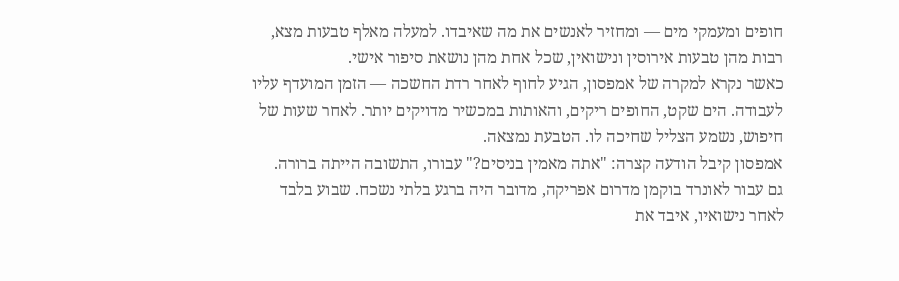חופים ומעמקי מים — ומחזיר לאנשים את מה שאיבדו. למעלה מאלף טבעות מצא, רבות מהן טבעות אירוסין ונישואין, שכל אחת מהן נושאת סיפור אישי.
כאשר נקרא למקרה של אמפסון, הגיע לחוף לאחר רדת החשכה — הזמן המועדף עליו לעבודה. הים שקט, החופים ריקים, והאותות במכשיר מדויקים יותר. לאחר שעות של חיפוש, נשמע הצליל שחיכה לו. הטבעת נמצאה.
אמפסון קיבל הודעה קצרה: "אתה מאמין בניסים?" עבורו, התשובה הייתה ברורה.
גם עבור לאונרד בוקמן מדרום אפריקה, מדובר היה ברגע בלתי נשכח. שבוע בלבד לאחר נישואיו, איבד את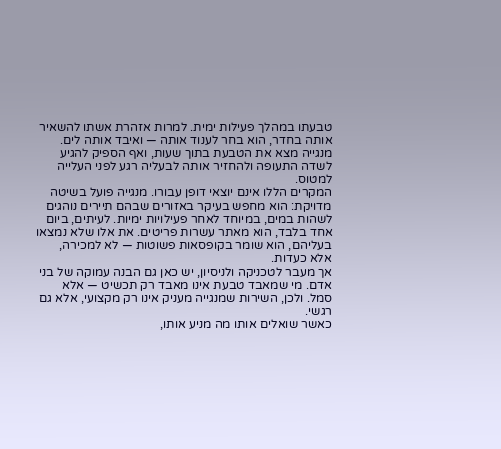טבעתו במהלך פעילות ימית. למרות אזהרת אשתו להשאיר אותה בחדר, הוא בחר לענוד אותה — ואיבד אותה לים. מנגייה מצא את הטבעת בתוך שעות, ואף הספיק להגיע לשדה התעופה ולהחזיר אותה לבעליה רגע לפני העלייה למטוס.
המקרים הללו אינם יוצאי דופן עבורו. מנגייה פועל בשיטה מדויקת: הוא מחפש בעיקר באזורים שבהם תיירים נוהגים לשהות במים, במיוחד לאחר פעילויות ימיות. לעיתים, ביום אחד בלבד, הוא מאתר עשרות פריטים. את אלו שלא נמצאו בעליהם, הוא שומר בקופסאות פשוטות — לא למכירה, אלא כעדות.
אך מעבר לטכניקה ולניסיון, יש כאן גם הבנה עמוקה של בני אדם. מי שמאבד טבעת אינו מאבד רק תכשיט — אלא סמל. ולכן, השירות שמנגייה מעניק אינו רק מקצועי, אלא גם רגשי.
כאשר שואלים אותו מה מניע אותו,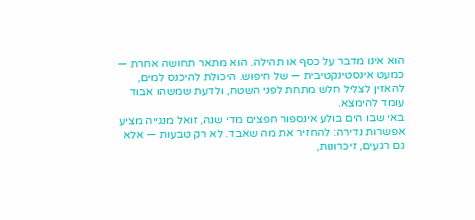הוא אינו מדבר על כסף או תהילה. הוא מתאר תחושה אחרת — כמעט אינסטינקטיבית — של חיפוש. היכולת להיכנס למים, להאזין לצליל חלש מתחת לפני השטח, ולדעת שמשהו אבוד עומד להימצא.
באי שבו הים בולע אינספור חפצים מדי שנה, זואל מנגייה מציע אפשרות נדירה: להחזיר את מה שאבד. לא רק טבעות — אלא גם רגעים, זיכרונות,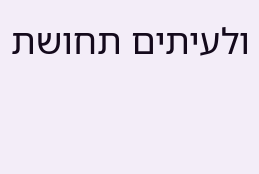ולעיתים תחושת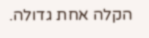הקלה אחת גדולה.